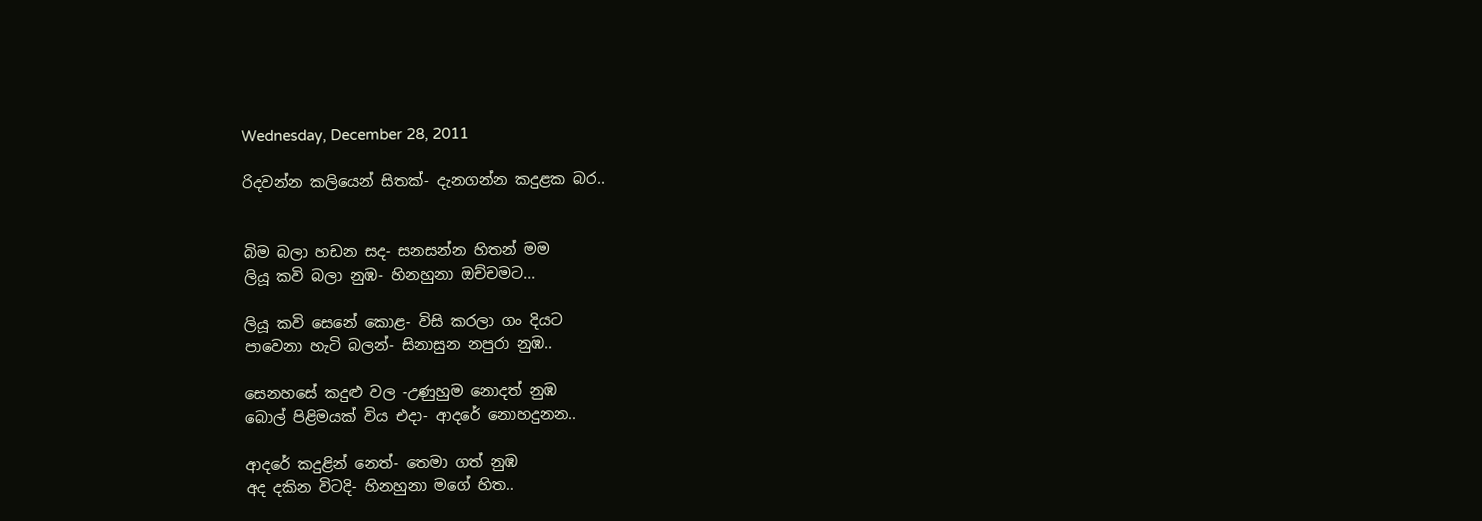Wednesday, December 28, 2011

රිදවන්න කලියෙන් සිතක්- දැනගන්න කදුළක බර..


බිම බලා හඩන සද- සනසන්න හිතන් මම
ලියූ කවි බලා නුඹ- හිනහුනා ඔච්චමට...

ලියූ කවි සෙනේ කොළ- විසි කරලා ගං දියට
පාවෙනා හැටි බලන්- සිනාසුන නපුරා නුඹ..

සෙනහසේ කදුළු වල -උණුහුම නොදත් නුඹ
බොල් පිළිමයක් විය එදා- ආදරේ නොහදුනන..

ආදරේ කදුළින් නෙත්- තෙමා ගත් නුඹ
අද දකින විටදි- හිනහුනා මගේ හිත..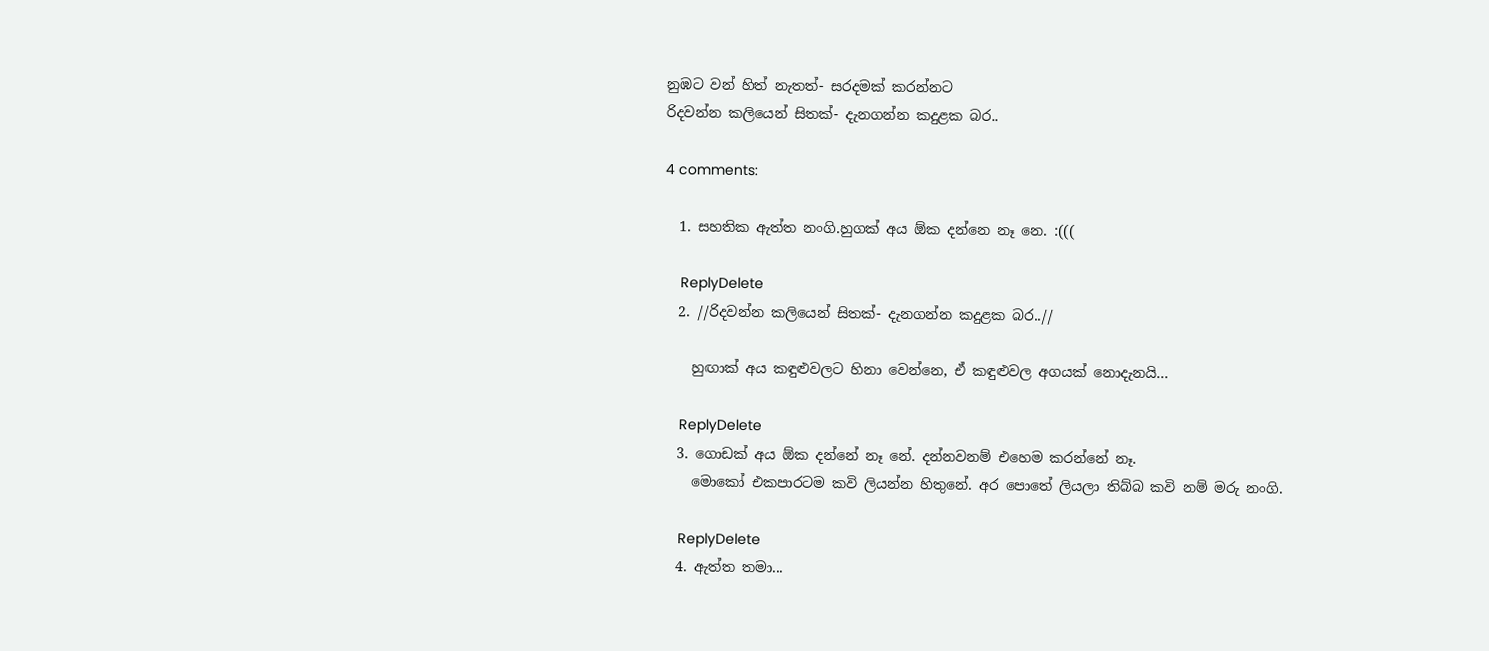නුඹට වන් හිත් නැතත්- සරදමක් කරන්නට
රිදවන්න කලියෙන් සිතක්- දැනගන්න කදුළක බර..

4 comments:

  1. සහතික ඇත්ත නංගි.හුගක් අය ඕක දන්නෙ නෑ නෙ. :(((

    ReplyDelete
  2. //රිදවන්න කලියෙන් සිතක්- දැනගන්න කදුළක බර..//

    හුඟාක් අය කඳුළුවලට හිනා වෙන්නෙ, ඒ කඳුළුවල අගයක් නොදැනයි...

    ReplyDelete
  3. ගොඩක් අය ඕක දන්නේ නෑ නේ. දන්නවනම් එහෙම කරන්නේ නෑ.
    මොකෝ එකපාරටම කවි ලියන්න හිතුනේ. අර පොතේ ලියලා තිබ්බ කවි නම් මරු නංගි.

    ReplyDelete
  4. ඇත්ත තමා...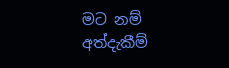මට නම් අත්දැකීම්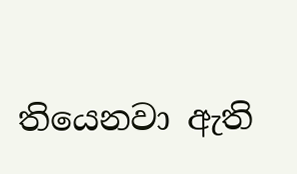තියෙනවා ඇති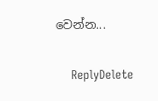වෙන්න...

    ReplyDelete